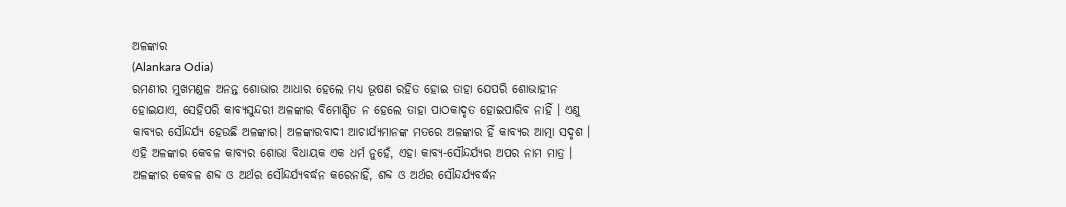ଅଳଙ୍କାର
(Alankara Odia)
ରମଣୀର ମୁଖମଣ୍ଡଳ ଅନନ୍ତ ଶୋଭାର ଆଧାର ହେଲେ ମଧ୍ୟ ଭୂଷଣ ରହିତ ହୋଇ ତାହା ଯେପରି ଶୋଭାହୀନ ହୋଇଯାଏ, ସେହିପରି କାବ୍ୟସୁନ୍ଦରୀ ଅଳଙ୍କାର ବିମୋଣ୍ଡିତ ନ ହେଲେ ତାହା ପାଠକାଦୃତ ହୋଇପାରିବ ନାହିଁ । ଏଣୁ କାବ୍ୟର ସୌନ୍ଦର୍ଯ୍ୟ ହେଉଛି ଅଳଙ୍କାର। ଅଳଙ୍କାରବାଦୀ ଆଚାର୍ଯ୍ୟମାନଙ୍କ ମତରେ ଅଳଙ୍କାର ହିଁ କାବ୍ୟର ଆତ୍ମା ସଦୃଶ । ଏହି ଅଳଙ୍କାର କେବଳ କାବ୍ୟର ଶୋଭା ବିଧାୟକ ଏକ ଧର୍ମ ନୁହେଁ, ଏହା କାବ୍ୟ-ସୌନ୍ଦର୍ଯ୍ୟର ଅପର ନାମ ମାତ୍ର । ଅଳଙ୍କାର କେବଳ ଶବ୍ଦ ଓ ଅର୍ଥର ସୌନ୍ଦର୍ଯ୍ୟବର୍ଦ୍ଧନ କରେନାହିଁ, ଶବ୍ଦ ଓ ଅର୍ଥର ସୌନ୍ଦର୍ଯ୍ୟବର୍ଦ୍ଧନ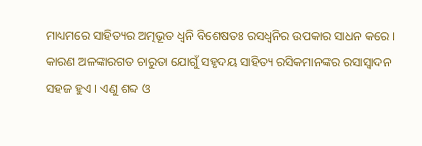ମାଧ୍ୟମରେ ସାହିତ୍ୟର ଅତ୍ମଭୂତ ଧ୍ଵନି ବିଶେଷତଃ ରସଧ୍ଵନିର ଉପକାର ସାଧନ କରେ । କାରଣ ଅଳଙ୍କାରଗତ ଚାରୁତା ଯୋଗୁଁ ସହୃଦୟ ସାହିତ୍ୟ ରସିକମାନଙ୍କର ରସାସ୍ଵାଦନ ସହଜ ହୁଏ । ଏଣୁ ଶବ୍ଦ ଓ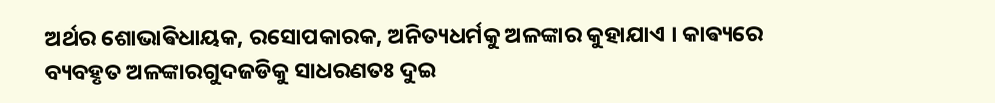ଅର୍ଥର ଶୋଭାଵିଧାୟକ, ରସୋପକାରକ, ଅନିତ୍ୟଧର୍ମକୁ ଅଳଙ୍କାର କୁହାଯାଏ । କାଵ୍ୟରେ ବ୍ୟବହୃତ ଅଳଙ୍କାରଗୁଦଜଡିକୁ ସାଧରଣତଃ ଦୁଇ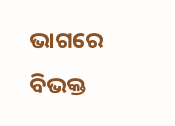ଭାଗରେ ବିଭକ୍ତ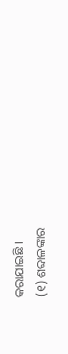କରାଯାଇଛି ।
(୧) ଶବ୍ଦାଳଙ୍କାର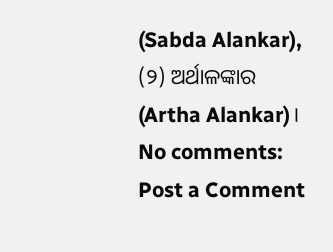(Sabda Alankar), (୨) ଅର୍ଥାଳଙ୍କାର (Artha Alankar)।
No comments:
Post a Comment